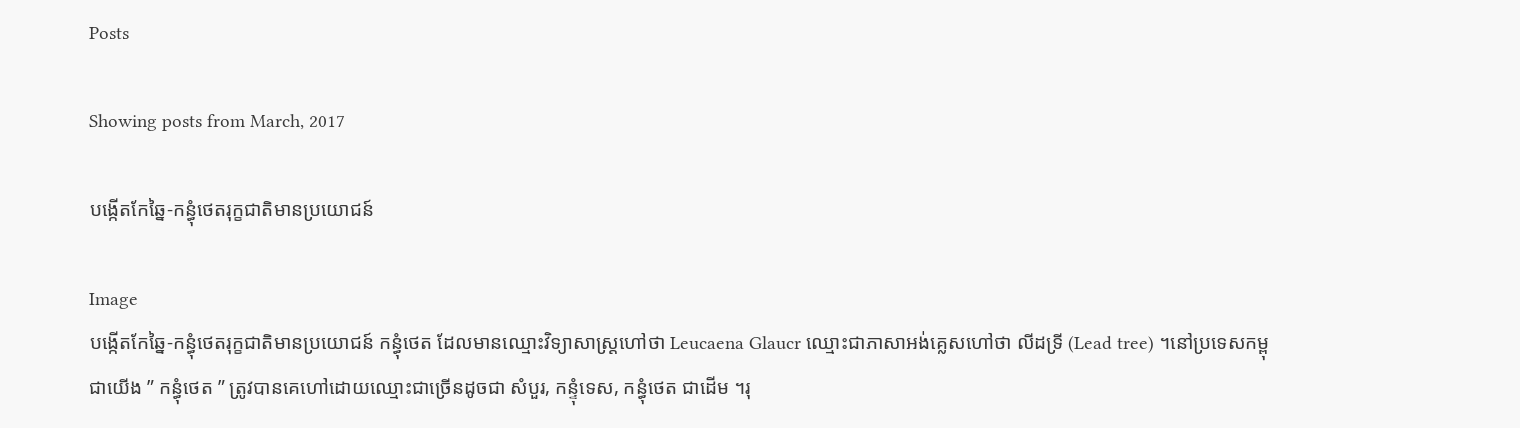Posts

Showing posts from March, 2017

បង្កើតកែឆ្នៃ-កន្ធុំថេតរុក្ខជាតិមានប្រយោជន៍

Image
បង្កើតកែឆ្នៃ-កន្ធុំថេតរុក្ខជាតិមានប្រយោជន៍ កន្ធុំថេត ដែលមានឈ្មោះវិទ្យាសាស្ត្រហៅថា Leucaena Glaucr ឈ្មោះជាភាសាអង់គ្លេសហៅថា លីដទ្រី (Lead tree) ។នៅប្រទេសកម្ពុជាយើង ” កន្ធុំថេត ” ត្រូវបានគេហៅដោយឈ្មោះជាច្រើនដូចជា សំបួរ, កន្ទុំទេស, កន្ធុំថេត ជាដើម ។រុ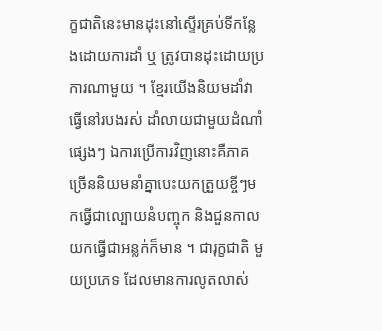ក្ខជាតិនេះមានដុះនៅស្ទើរគ្រប់ទីកន្លែងដោយការដាំ ឬ ត្រូវបានដុះដោយប្រការណាមួយ ។ ខ្មែរយើងនិយមដាំវាធ្វើនៅរបងរស់ ដាំលាយជាមួយដំណាំផ្សេងៗ ឯការប្រើការវិញនោះគឺភាគច្រើននិយមនាំគ្នាបេះយកត្រួយខ្ចីៗមកធ្វើជាល្បោយនំបញ្ចុក និងជួនកាលយកធ្វើជាអន្លក់ក៏មាន ។ ជារុក្ខជាតិ មួយប្រភេទ ដែលមានការលូតលាស់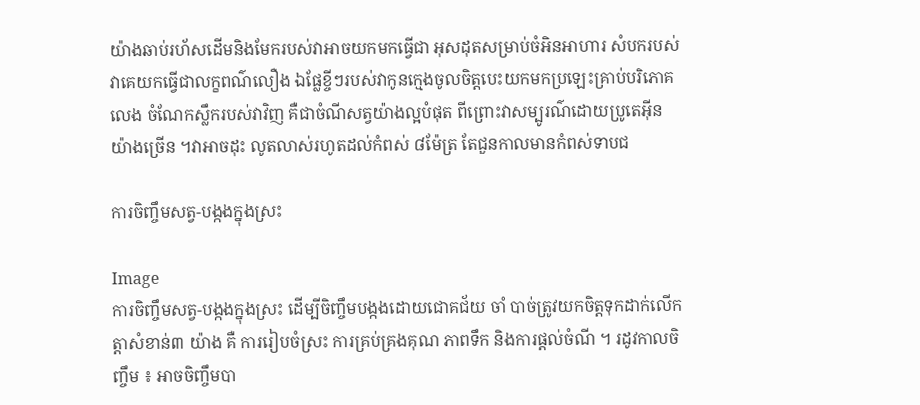យ៉ាងឆាប់រហ័សដើមនិងមែករបស់វាអាចយកមកធ្វើជា អុសដុតសម្រាប់ចំអិនអាហារ សំបករបស់វាគេយកធ្វើជាលក្ខពណ៌លឿង ឯផ្លែខ្ចីៗរបស់វាកូនក្មេងចូលចិត្តបេះយកមកប្រឡេះគ្រាប់បរិភោគ លេង ចំណែកស្លឹករបស់វាវិញ គឺជាចំណីសត្វយ៉ាងល្អបំផុត ពីព្រោះវាសម្បូរណ៌ដោយប្រូតេអ៊ីនយ៉ាងច្រើន ។វាអាចដុះ លូតលាស់រហូតដល់កំពស់ ៨ម៉ែត្រ តែជួនកាលមានកំពស់ទាបជ

ការចិញ្ចឹមសត្វ-បង្កងក្នុងស្រះ

Image
ការចិញ្ចឹមសត្វ-បង្កងក្នុងស្រះ ដើម្បីចិញ្ចឹមបង្កងដោយជោគជ័យ ចាំ បាច់ត្រូវយកចិត្ដទុកដាក់លើកត្ដាសំខាន់៣ យ៉ាង គឺ ការរៀបចំស្រះ ការគ្រប់គ្រងគុណ ភាពទឹក និងការផ្ដល់ចំណី ។ រដូវកាលចិញ្ចឹម ៖ អាចចិញ្ចឹមបា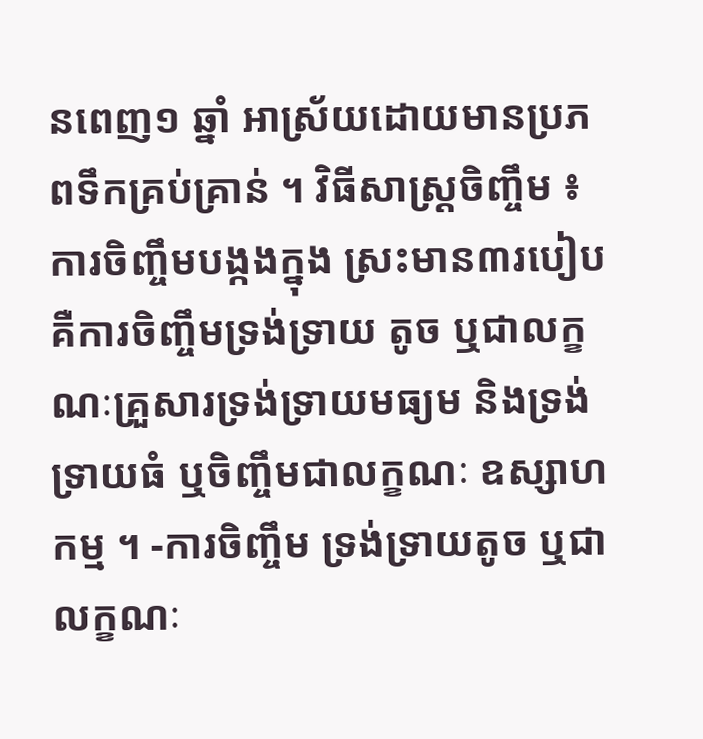នពេញ១ ឆ្នាំ អាស្រ័យដោយមានប្រភពទឹកគ្រប់គ្រាន់ ។ វិធីសាស្ដ្រចិញ្ចឹម ៖ ការចិញ្ចឹមបង្កងក្នុង ស្រះមាន៣របៀប គឺការចិញ្ចឹមទ្រង់ទ្រាយ តូច ឬជាលក្ខណៈគ្រួសារទ្រង់ទ្រាយមធ្យម និងទ្រង់ទ្រាយធំ ឬចិញ្ចឹមជាលក្ខណៈ ឧស្សាហកម្ម ។ -ការចិញ្ចឹម ទ្រង់ទ្រាយតូច ឬជាលក្ខណៈ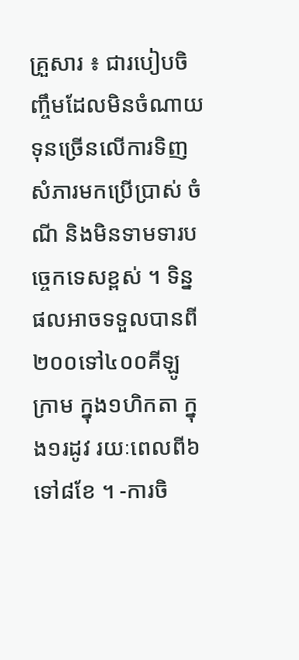គ្រួសារ ៖ ជារបៀបចិញ្ចឹមដែលមិនចំណាយ ទុនច្រើនលើការទិញសំភារមកប្រើប្រាស់ ចំណី និងមិនទាមទារបច្ចេកទេសខ្ពស់ ។ ទិន្ន ផលអាចទទួលបានពី២០០ទៅ៤០០គីឡូ ក្រាម ក្នុង១ហិកតា ក្នុង១រដូវ រយៈពេលពី៦ ទៅ៨ខែ ។ -ការចិ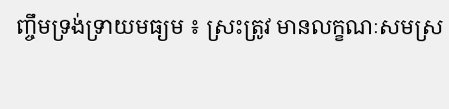ញ្ចឹមទ្រង់ទ្រាយមធ្យម ៖ ស្រះត្រូវ មានលក្ខណៈសមស្រ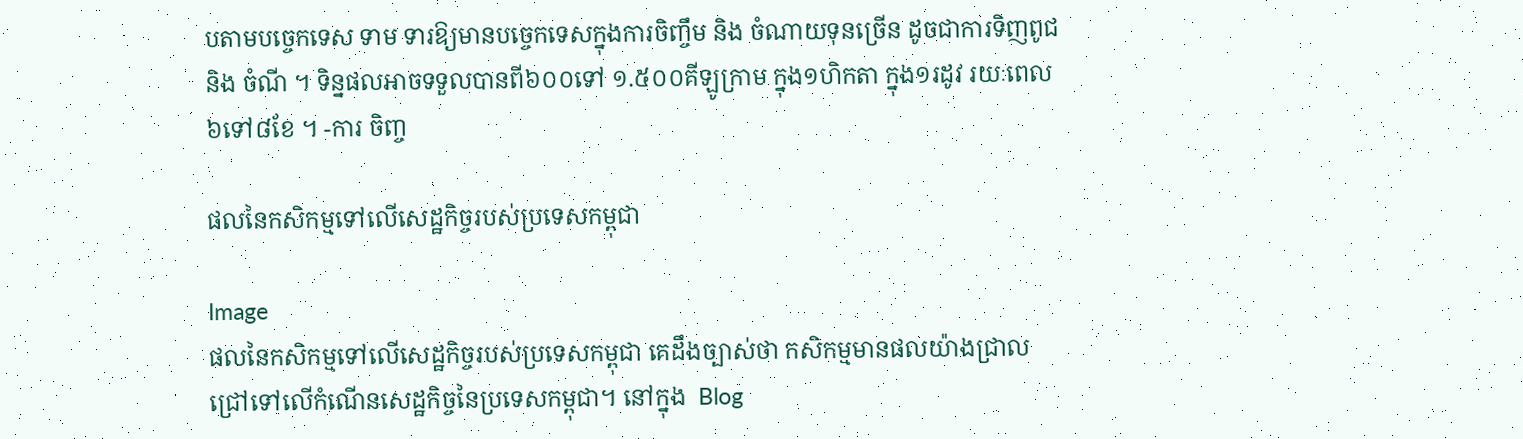បតាមបច្ចេកទេស ទាម ទារឱ្យមានបច្ចេកទេសក្នុងការចិញ្ចឹម និង ចំណាយទុនច្រើន ដូចជាការទិញពូជ និង ចំណី ។ ទិន្នផលអាចទទួលបានពី៦០០ទៅ ១.៥០០គីឡូក្រាម ក្នុង១ហិកតា ក្នុង១រដូវ រយៈពេល៦ទៅ៨ខែ ។ -ការ ចិញ្ច

ផលនៃកសិកម្មទៅលើសេដ្ឋកិច្ចរបស់ប្រទេសកម្ពុជា

Image
ផលនៃកសិកម្មទៅលើសេដ្ឋកិច្ចរបស់ប្រទេសកម្ពុជា គេដឹងច្បាស់ថា កសិកម្មមានផលយ៉ាងជ្រាលជ្រៅទៅលើកំណើនសេដ្ឋកិច្ចនៃប្រទេសកម្ពុជា។ នៅក្នុង  Blog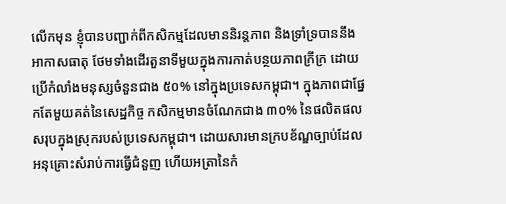លើកមុន ខ្ញុំបានបញ្ជាក់ពីកសិកម្មដែលមាននិរន្តភាព និងទ្រាំទ្របាននឹងអាកាសធាតុ ថែមទាំងដើរតួនាទីមួយក្នុងការកាត់បន្ថយភាពក្រីក្រ ដោយប្រើកំលាំងមនុស្សចំនួនជាង ៥០% នៅក្នុងប្រទេសកម្ពុជា។ ក្នុងភាពជាផ្នែកតែមួយគត់នៃសេដ្ឋកិច្ច កសិកម្មមានចំណែកជាង ៣០% នៃផលិតផលសរុបក្នុងស្រុករបស់ប្រទេសកម្ពុជា។ ដោយសារមានក្របខ័ណ្ឌច្បាប់ដែលអនុគ្រោះសំរាប់ការធ្វើជំនួញ ហើយអត្រានៃកំ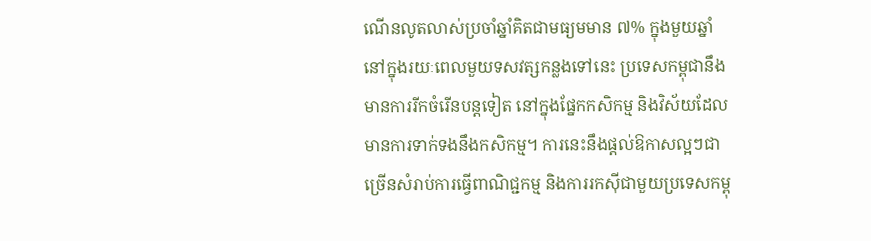ណើនលូតលាស់ប្រចាំឆ្នាំគិតជាមធ្យមមាន ៧% ក្នុងមួយឆ្នាំ នៅក្នុងរយៈពេលមួយទសវត្សកន្លងទៅនេះ ប្រទេសកម្ពុជានឹងមានការរីកចំរើនបន្តទៀត នៅក្នុងផ្នែកកសិកម្ម និងវិស័យដែលមានការទាក់ទងនឹងកសិកម្ម។ ការនេះនឹងផ្តល់ឱកាសល្អៗជាច្រើនសំរាប់ការធ្វើពាណិជ្ជកម្ម និងការរកស៊ីជាមួយប្រទេសកម្ពុ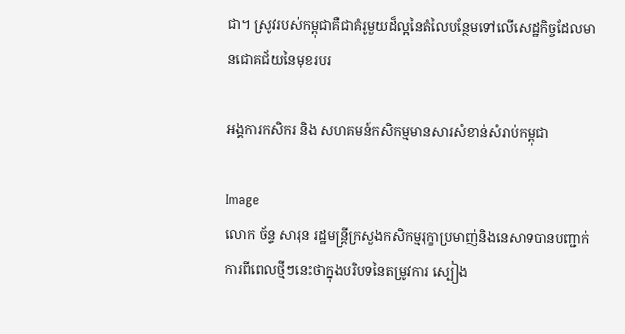ជា។ ស្រូវរបស់កម្ពុជាគឺជាគំរូមួយដ៏ល្អនៃតំលៃបន្ថែមទៅលើសេដ្ឋកិច្ចដែលមានជោគជ័យនៃមុខរបរ

អង្គការកសិករ និង សហគមន៍កសិកម្មមានសារសំខាន់សំរាប់កម្ពុជា

Image
លោក ច័ន្ទ សារុន រដ្ឋមន្ត្រីក្រសួងកសិកម្មរុក្ខាប្រមាញ់និងនេសាទបានបញ្ជាក់ការពីពេលថ្មីៗនេះថាក្នុងបរិបទនៃតម្រូវការ ស្បៀង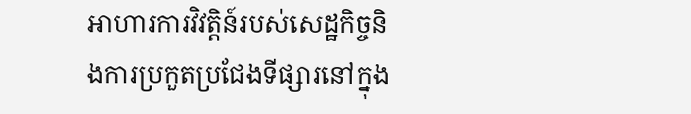អាហារការវិវត្តិន៍របស់សេដ្ឋកិច្ចនិងការប្រកួតប្រជែងទីផ្សារនៅក្នុង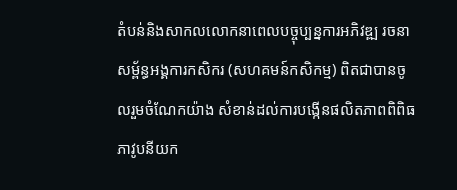តំបន់និងសាកលលោកនាពេលបច្ចុប្បន្នការអភិវឌ្ឍ រចនាសម្ព័ន្ធអង្គការកសិករ (សហគមន៍កសិកម្ម) ពិតជាបានចូលរួមចំណែកយ៉ាង សំខាន់ដល់ការបង្កើនផលិតភាពពិពិធភាវូបនីយក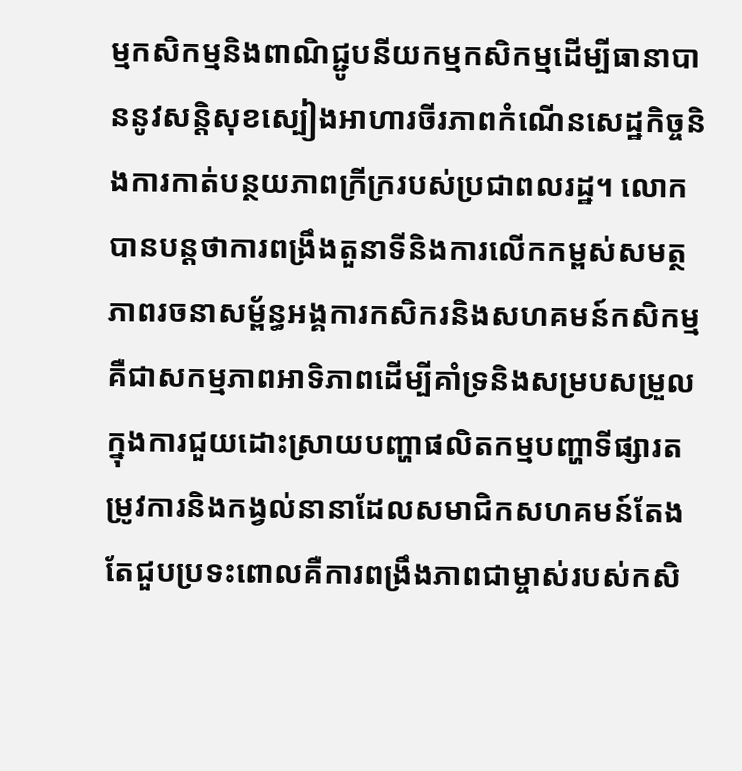ម្មកសិកម្មនិងពាណិជ្ជូបនីយកម្មកសិកម្មដើម្បីធានាបាននូវសន្តិសុខស្បៀងអាហារចីរភាពកំណើនសេដ្ឋកិច្ចនិងការកាត់បន្ថយភាពក្រីក្ររបស់ប្រជាពលរដ្ឋ។ លោកបានបន្តថាការពង្រឹងតួនាទីនិងការលើកកម្ពស់សមត្ថភាពរចនាសម្ព័ន្ធអង្គការកសិករនិងសហគមន៍កសិកម្មគឺជាសកម្មភាពអាទិភាពដើម្បីគាំទ្រនិងសម្របសម្រួលក្នុងការជួយដោះស្រាយបញ្ហាផលិតកម្មបញ្ហាទីផ្សារតម្រូវការនិងកង្វល់នានាដែលសមាជិកសហគមន៍តែងតែជួបប្រទះពោលគឺការពង្រឹងភាពជាម្ចាស់របស់កសិ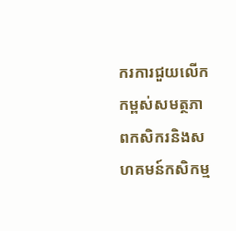ករការជួយលើកកម្ពស់សមត្ថភាពកសិករនិងសហគមន៍កសិកម្ម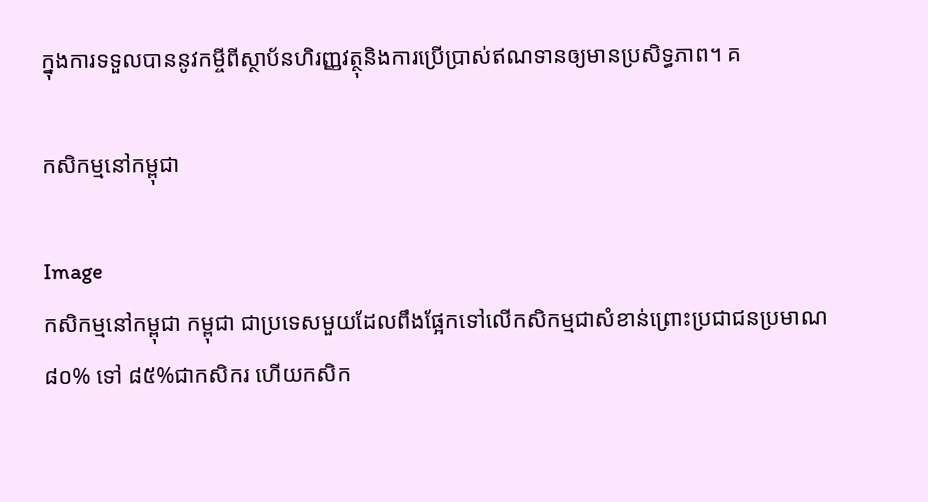ក្នុងការទទួលបាននូវកម្ចីពីស្ថាប័នហិរញ្ញវត្ថុនិងការប្រើប្រាស់ឥណទានឲ្យមានប្រសិទ្ធភាព។ គ

កសិកម្មនៅកម្ពុជា

Image
កសិកម្មនៅកម្ពុជា កម្ពុជា ជាប្រទេសមួយដែលពឹងផ្អែកទៅលើកសិកម្មជាសំខាន់ព្រោះប្រជាជនប្រមាណ ៨០% ទៅ ៨៥%ជាកសិករ ហើយកសិក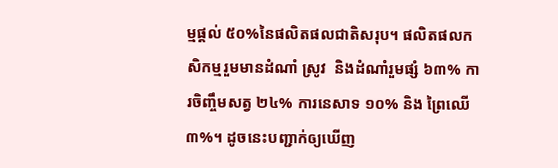ម្មផ្ដល់ ៥០%នៃផលិតផលជាតិសរុប។ ផលិតផលកសិកម្មរួមមានដំណាំ ស្រូវ  និងដំណាំរួមផ្សំ ៦៣% ការចិញ្ចឹមសត្វ ២៤% ការនេសាទ ១០% និង ព្រៃឈើ ៣%។ ដូចនេះបញ្ជាក់ឲ្យឃើញ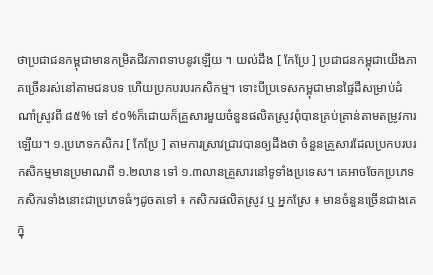ថាប្រជាជនកម្ពុជាមានកម្រិតជីវភាពទាបនូវឡើយ ។ យល់ដឹង [ កែប្រែ ] ប្រជាជនកម្ពុជាយើងភាគច្រើនរស់នៅតាមជនបទ ហើយប្រកបរបរកសិកម្ម។ ទោះបីប្រទេសកម្ពុជាមានផ្ទៃដីសម្រាប់ដំណាំស្រូវពី ៨៥% ទៅ ៩០%ក៏ដោយក៏គ្រួសារមួយចំនួនផលិតស្រូវពុំបានគ្រប់គ្រាន់តាមតម្រូវការឡើយ។ ១.ប្រភេទកសិករ [ កែប្រែ ] តាមការស្រាវជ្រាវបានឲ្យដឹងថា ចំនួនគ្រួសារដែលប្រកបរបរកសិកម្មមានប្រមាណពី ១.២លាន ទៅ ១.៣លានគ្រួសារនៅទូទាំងប្រទេស។ គេអាចចែកប្រភេទកសិករទាំងនោះជាប្រភេទធំៗដូចតទៅ ៖ កសិករផលិតស្រូវ ឬ អ្នកស្រែ ៖ មានចំនួនច្រើនជាងគេក្នុ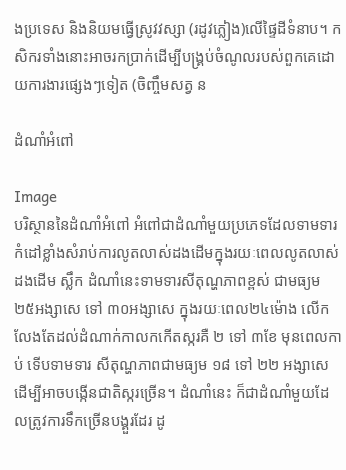ងប្រទេស និងនិយមធ្វើស្រូវវស្សា (រដូវភ្លៀង)លើផ្ទៃដីទំនាប។ កសិករទាំងនោះអាចរកប្រាក់ដើម្បីបង្គ្រប់ចំណូលរបស់ពួកគេដោយការងារផ្សេងៗទៀត (ចិញ្ចឹមសត្វ ន

ដំណាំអំពៅ

Image
បរិស្ថាននៃដំណាំអំពៅ អំពៅជាដំណាំមួយប្រភេទដែលទាមទារកំដៅខ្លាំងសំរាប់ការលូតលាស់ដងដើមក្នុងរយៈពេលលូតលាស់ដងដើម ស្លឹក ដំណាំនេះទាមទារសីតុណ្ហភាពខ្ពស់ ជាមធ្យម ២៥អង្សាសេ ទៅ ៣០អង្សាសេ ក្នុងរយៈពេល២៤ម៉ោង លើកលែងតែដល់ដំណាក់កាលកកើតស្ករគឺ ២ ទៅ ៣ខែ មុនពេលកាប់ ទើបទាមទារ សីតុណ្ហភាពជាមធ្យម ១៨ ទៅ ២២ អង្សាសេ ដើម្បីអាចបង្កើនជាតិស្ករច្រើន។ ដំណាំនេះ ក៏ជាដំណាំមួយដែលត្រូវការទឹកច្រើនបង្គួរដែរ ដូ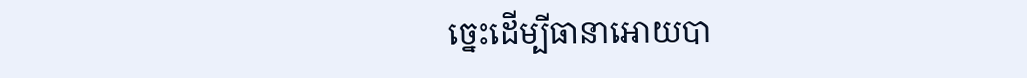ច្នេះដើម្បីធានាអោយបា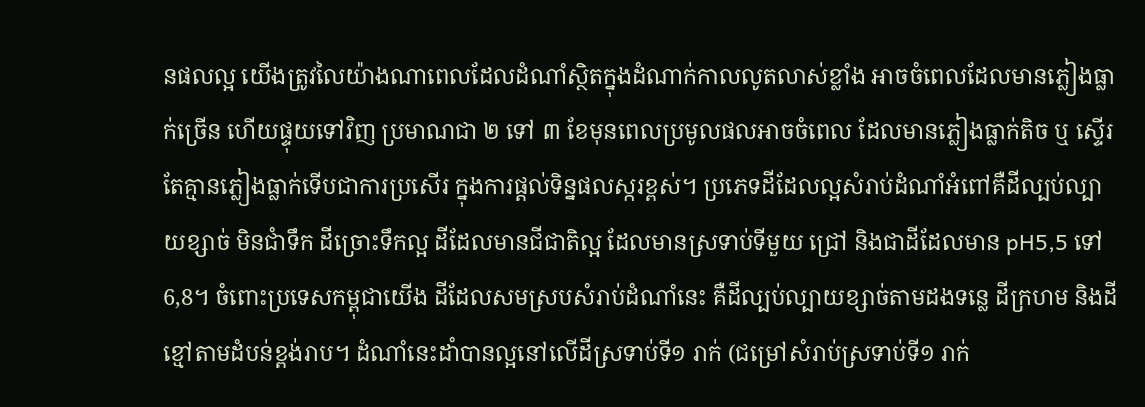នផលល្អ យើងត្រូវលៃយ៉ាងណាពេលដែលដំណាំស្ថិតក្នុងដំណាក់កាលលូតលាស់ខ្លាំង អាចចំពេលដែលមានភ្លៀងធ្លាក់ច្រើន ហើយផ្ទុយទៅវិញ ប្រមាណជា ២ ទៅ ៣ ខែមុនពេលប្រមូលផលអាចចំពេល ដែលមានភ្លៀងធ្លាក់តិច ឬ ស្ទើរតែគ្មានភ្លៀងធ្លាក់ទើបជាការប្រសើរ ក្នុងការផ្តល់ទិន្នផលស្ករខ្ពស់។ ប្រភេទដីដែលល្អសំរាប់ដំណាំអំពៅគឺដីល្បប់ល្បាយខ្សាច់ មិនជាំទឹក ដីច្រោះទឹកល្អ ដីដែលមានជីជាតិល្អ ដែលមានស្រទាប់ទីមួយ ជ្រៅ និងជាដីដែលមាន pH5,5 ទៅ 6,8។ ចំពោះប្រទេសកម្ពុជាយើង ដីដែលសមស្របសំរាប់ដំណាំនេះ គឺដីល្បប់ល្បាយខ្សាច់តាមដងទន្លេ ដីក្រហម និងដីខ្មៅតាមដំបន់ខ្ពង់រាប។ ដំណាំនេះដាំបានល្អនៅលើដីស្រទាប់ទី១ រាក់ (ជម្រៅសំរាប់ស្រទាប់ទី១ រាក់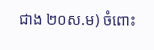ជាង ២០ស.ម) ចំពោះ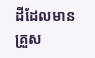ដីដែលមានគ្រួស